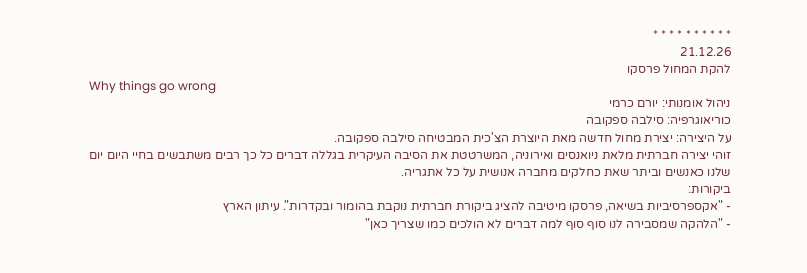* * * * * * * * * *
21.12.26
להקת המחול פרסקו
Why things go wrong
ניהול אומנותי: יורם כרמי
כוריאוגרפיה: סילבה ספקובה
על היצירה: יצירת מחול חדשה מאת היוצרת הצ'כית המבטיחה סילבה ספקובה.
זוהי יצירה חברתית מלאת ניואנסים ואירוניה, המשרטטת את הסיבה העיקרית בגללה דברים כל כך רבים משתבשים בחיי היום יום שלנו כאנשים וביתר שאת כחלקים מחברה אנושית על כל אתגריה.
ביקורות:
- "אקספרסיביות בשיאה, פרסקו מיטיבה להציג ביקורת חברתית נוקבת בהומור ובקדרות". עיתון הארץ
- "הלהקה שמסבירה לנו סוף סוף למה דברים לא הולכים כמו שצריך כאן"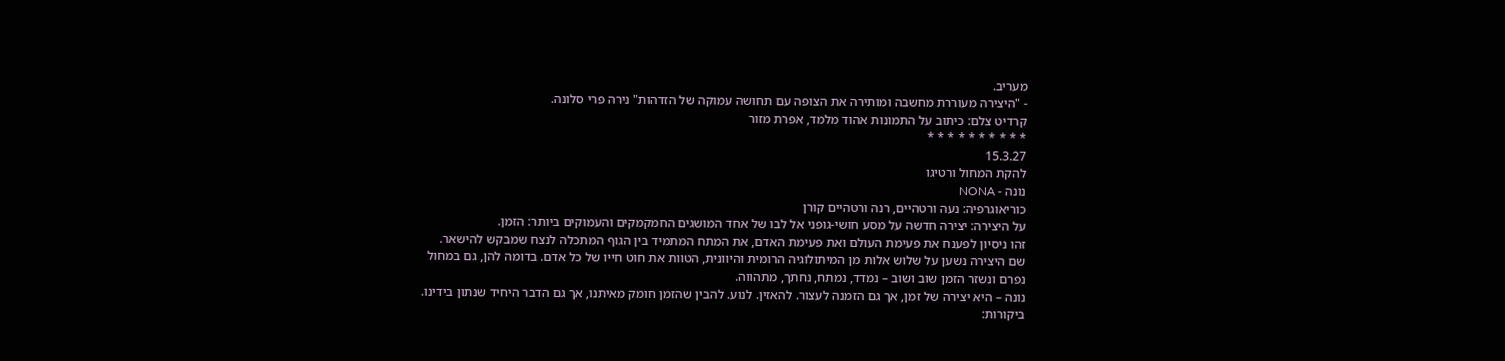מעריב.
- "היצירה מעוררת מחשבה ומותירה את הצופה עם תחושה עמוקה של הזדהות" נירה פרי סלונה.
קרדיט צלם: כיתוב על התמונות אהוד מלמד, אפרת מזור
* * * * * * * * * *
15.3.27
להקת המחול ורטיגו
נונה - NONA
כוריאוגרפיה: נעה ורטהיים, רנה ורטהיים קורן
על היצירה: יצירה חדשה על מסע חושי-גופני אל לבו של אחד המושגים החמקמקים והעמוקים ביותר: הזמן.
זהו ניסיון לפענח את פעימת העולם ואת פעימת האדם, את המתח המתמיד בין הגוף המתכלה לנצח שמבקש להישאר.
שם היצירה נשען על שלוש אלות מן המיתולוגיה הרומית והיוונית, הטוות את חוט חייו של כל אדם. בדומה להן, גם במחול נפרם ונשזר הזמן שוב ושוב – נמדד, נמתח, נחתך, מתהווה.
נונה – היא יצירה של זמן, אך גם הזמנה לעצור. להאזין. לנוע. להבין שהזמן חומק מאיתנו, אך גם הדבר היחיד שנתון בידינו.
ביקורות: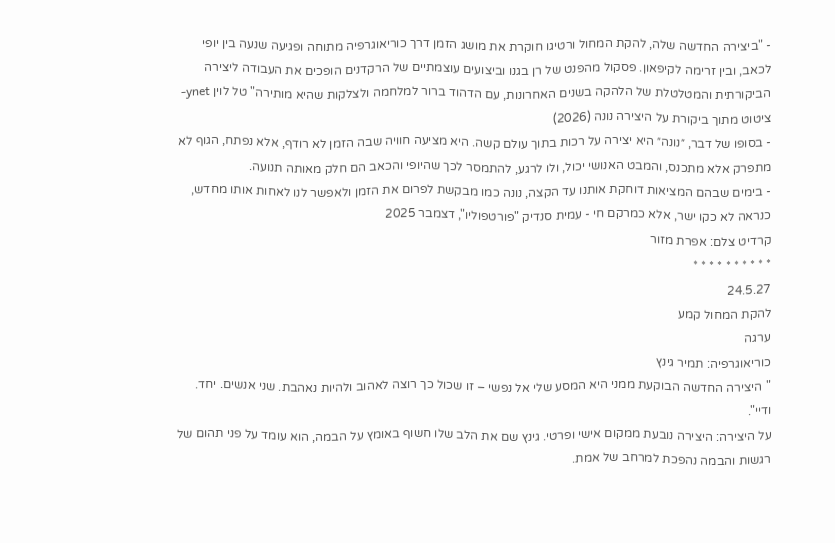- "ביצירה החדשה שלה, להקת המחול ורטיגו חוקרת את מושג הזמן דרך כוריאוגרפיה מתוחה ופגיעה שנעה בין יופי לכאב, ובין זרימה לקיפאון. פסקול מהפנט של רן בגנו וביצועים עוצמתיים של הרקדנים הופכים את העבודה ליצירה הביקורתית והמטלטלת של הלהקה בשנים האחרונות, עם הדהוד ברור למלחמה ולצלקות שהיא מותירה" טל לוין ynet- ציטוט מתוך ביקורת על היצירה נונה (2026)
- בסופו של דבר, ״נונה״ היא יצירה על רכות בתוך עולם קשה. היא מציעה חוויה שבה הזמן לא רודף, אלא נפתח, הגוף לא מתפרק אלא מתכנס, והמבט האנושי יכול, ולו לרגע, להתמסר לכך שהיופי והכאב הם חלק מאותה תנועה.
- בימים שבהם המציאות דוחקת אותנו עד הקצה, נונה כמו מבקשת לפרום את הזמן ולאפשר לנו לאחות אותו מחדש, כנראה לא כקו ישר, אלא כמרקם חי - עמית סנדיק "פורטפוליו", דצמבר 2025
קרדיט צלם: אפרת מזור
* * * * * * * * * *
24.5.27
להקת המחול קמע
ערגה
כוריאוגרפיה: תמיר גינץ
" היצירה החדשה הבוקעת ממני היא המסע שלי אל נפשי – זו שכול כך רוצה לאהוב ולהיות נאהבת. שני אנשים. יחד. ודיי".
על היצירה: היצירה נובעת ממקום אישי ופרטי. גינץ שם את הלב שלו חשוף באומץ על הבמה, הוא עומד על פני תהום של רגשות והבמה נהפכת למרחב של אמת.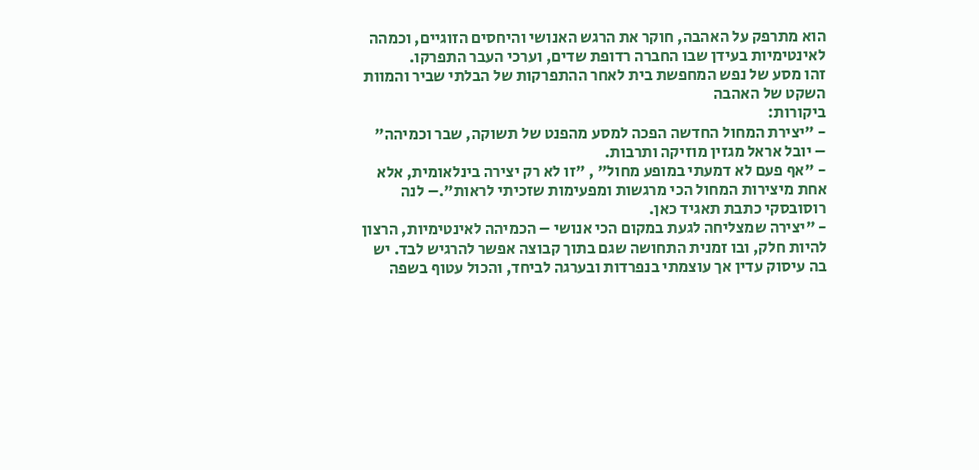הוא מתרפק על האהבה, חוקר את הרגש האנושי והיחסים הזוגיים, וכמהה לאינטימיות בעידן שבו החברה רדופת שדים, וערכי העבר התפרקו.
זהו מסע של נפש המחפשת בית לאחר ההתפרקות של הבלתי שביר והמוות השקט של האהבה
ביקורות:
- "יצירת המחול החדשה הפכה למסע מהפנט של תשוקה, שבר וכמיהה" – יובל אראל מגזין מוזיקה ותרבות.
- "אף פעם לא דמעתי במופע מחול" , "זו לא רק יצירה בינלאומית, אלא אחת מיצירות המחול הכי מרגשות ומפעימות שזכיתי לראות".– לנה רוסובסקי כתבת תאגיד כאן.
- "יצירה שמצליחה לגעת במקום הכי אנושי – הכמיהה לאינטימיות, הרצון להיות חלק, ובו זמנית התחושה שגם בתוך קבוצה אפשר להרגיש לבד. יש בה עיסוק עדין אך עוצמתי בנפרדות ובערגה לביחד, והכול עטוף בשפה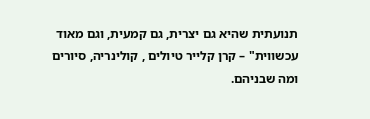תנועתית שהיא גם יצרית, גם קמעית, וגם מאוד עכשווית" – קרן קלייר טיולים , קולינריה, סיורים ומה שבניהם.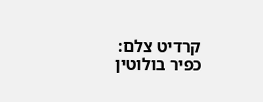קרדיט צלם: כפיר בולוטין